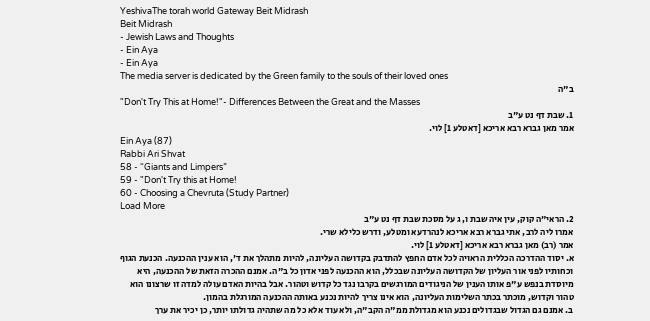YeshivaThe torah world Gateway Beit Midrash
Beit Midrash
- Jewish Laws and Thoughts
- Ein Aya
- Ein Aya
The media server is dedicated by the Green family to the souls of their loved ones
ב"ה
"Don't Try This at Home!"- Differences Between the Great and the Masses
1. שבת דף נט ע"ב
אמר מאן גברא רבא אריכא [דאטלע 1] לוי.
Ein Aya (87)
Rabbi Ari Shvat
58 - “Giants and Limpers”
59 - "Don't Try this at Home!
60 - Choosing a Chevruta (Study Partner)
Load More
2. הראי"ה קוק, עין איה שבת ו, ג על מסכת שבת דף נט ע"ב
אמרו ליה לרב, אתי גברא רבא אריכא לנהרדעא ומטלע, ודרש כלילא שרי.
אמר (רב) מאן גברא רבא אריכא [דאטלע 1] לוי.
א. יסוד ההדרכה הכללית הראויה לכל אדם החפץ להתדבק בקדושה העליונה, להיות מתהלך את ד', הוא ענין ההכנעה. הכנעת הגוף וכחותיו לפני אור העליון של הקדושה העליונה שבכלל, הוא ההכנעה לפני אדון כל ב"ה. אמנם ההכרה הזאת של ההכנעה, היא מיוסדת בנפש ע"פ אותו הענין של הניגודים המורגשים בקרבו נגד כל קדוש וטהור. אבל בהיות האדם עולה למדה זו שרצונו הוא טהור וקדוש, מוכתר בכתר השלימות העליונה, הוא אינו צריך להיות נכנע באותה ההכנעה המורגלת בהמון.
ב. אמנם גם הגדול שבגדולים נכנע הוא מגדולת ממ"ה הקב"ה, ולא עוד אלא כל מה שתהיה גדולתו יותר, כן יכיר את ערך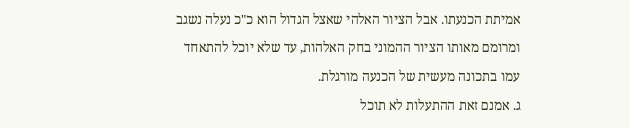אמיתת הכנעתו. אבל הציור האלהי שאצל הגדול הוא כ"כ נעלה נשגב ומרומם מאותו הציור ההמוני בחק האלהות, עד שלא יוכל להתאחד עמו בתכונה מעשית של הכנעה מורגלת.
ג. אמנם זאת ההתעלות לא תוכל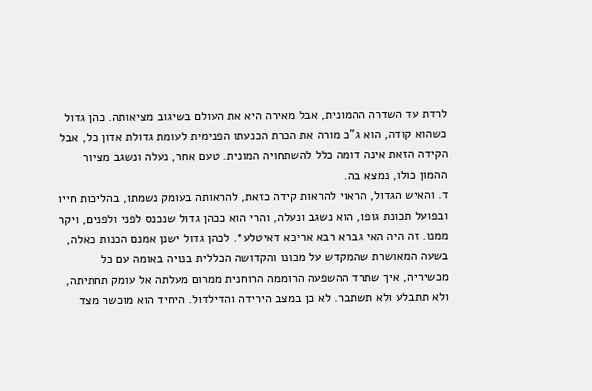לרדת עד השדרה ההמונית, אבל מאירה היא את העולם בשיגוב מציאותה. כהן גדול כשהוא קודה, הוא ג"כ מורה את הכרת הכנעתו הפנימית לעומת גדולת אדון כל, אבל הקידה הזאת אינה דומה כלל להשתחויה המונית. טעם אחר, נעלה ונשגב מציור ההמון כולו, נמצא בה.
ד. והאיש הגדול, הראוי להראות קידה כזאת, להראותה בעומק נשמתו, בהליכות חייו ובפועל תכונת גופו, הוא נשגב ונעלה, והרי הוא ככהן גדול שנכנס לפני ולפנים, ויקר ממנו. זה היה האי גברא רבא אריכא דאיטלע*. לכהן גדול ישנן אמנם הכנות כאלה, בשעה המאושרת שהמקדש על מכונו והקדושה הכללית בנויה באומה עם כל מכשיריה, איך שתרד ההשפעה הרוממה הרוחנית ממרום מעלתה אל עומק תחתיתה, ולא תתבלע ולא תשתבר. לא כן במצב הירידה והדילדול. היחיד הוא מוכשר מצד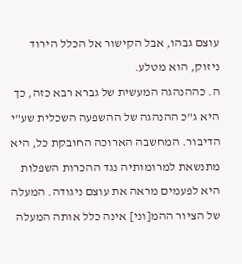עוצם גבהו, אבל הקישור אל הכלל הירוד ניזוק, הוא מטלע.
ה. כההנהגה המעשית של גברא רבא כזה, כך היא ג"כ ההנהגה של ההשפעה השכלית שע"י הדיבור. המחשבה הארוכה החובקת כל, היא מתנשאת למרומותיה נגד ההכרות השפלות היא לפעמים מראה את עוצם ניגודה. המעלה של הציור ההמ[וני] אינה כלל אותה המעלה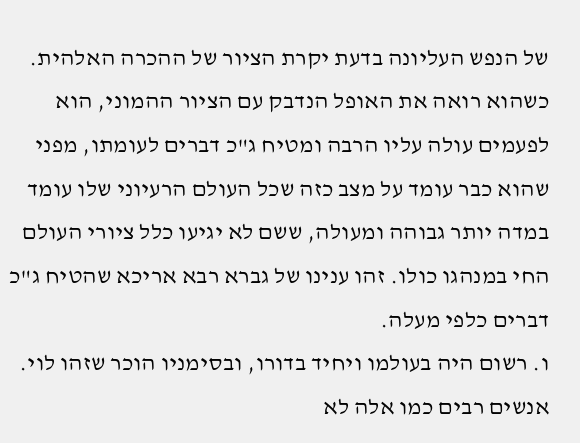של הנפש העליונה בדעת יקרת הציור של ההכרה האלהית. כשהוא רואה את האופל הנדבק עם הציור ההמוני, הוא לפעמים עולה עליו הרבה ומטיח ג"כ דברים לעומתו, מפני שהוא כבר עומד על מצב כזה שכל העולם הרעיוני שלו עומד במדה יותר גבוהה ומעולה, ששם לא יגיעו כלל ציורי העולם החי במנהגו כולו. זהו ענינו של גברא רבא אריכא שהטיח ג"כ דברים כלפי מעלה.
ו. רשום היה בעולמו ויחיד בדורו, ובסימניו הוכר שזהו לוי. אנשים רבים כמו אלה לא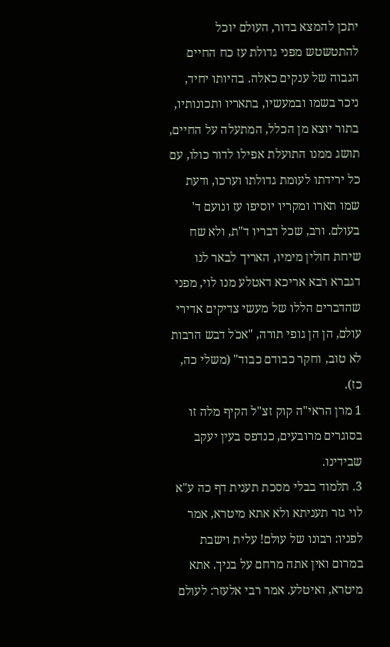יתכן להמצא בדור, העולם יוכל להתטשטש מפני גדולת עז כח החיים הגבוה של ענקים כאלה. בהיותו יחיד, ניכר בשמו ובמעשיו, בתאריו ותכונותיו, בתור יוצא מן הכלל, המתעלה על החיים, תושג ממנו התועלת אפילו לדור כולו, עם כל ירידתו לעומת גדולתו וערכו, ודעת שמו תארו ומקריו יוסיפו עז ונועם ד' בעולם. ורב, שכל דבריו ד"ת, ולא שח שיחת חולין מימיו, האריך לבאר לנו דגברא רבא אריכא דאטלע מנו לוי, מפני שהדברים הללו של מעשי צדיקים אדירי עולם, הן הן גופי תורה, "אכֹל דבש הרבות לא טוב, וחקר כבודם כבוד" (משלי כה, כז).
1 מרן הראי"ה קוק זצ"ל הקיף מלה זו בסוגרים מרובעים, כנדפס בעין יעקב שבידינו.
3. תלמוד בבלי מסכת תענית דף כה ע"א
לוי גזר תעניתא ולא אתא מיטרא, אמר לפניו: רבונו של עולם! עלית וישבת במרום ואין אתה מרחם על בניך. אתא מיטרא, ואיטלע. אמר רבי אלעזר: לעולם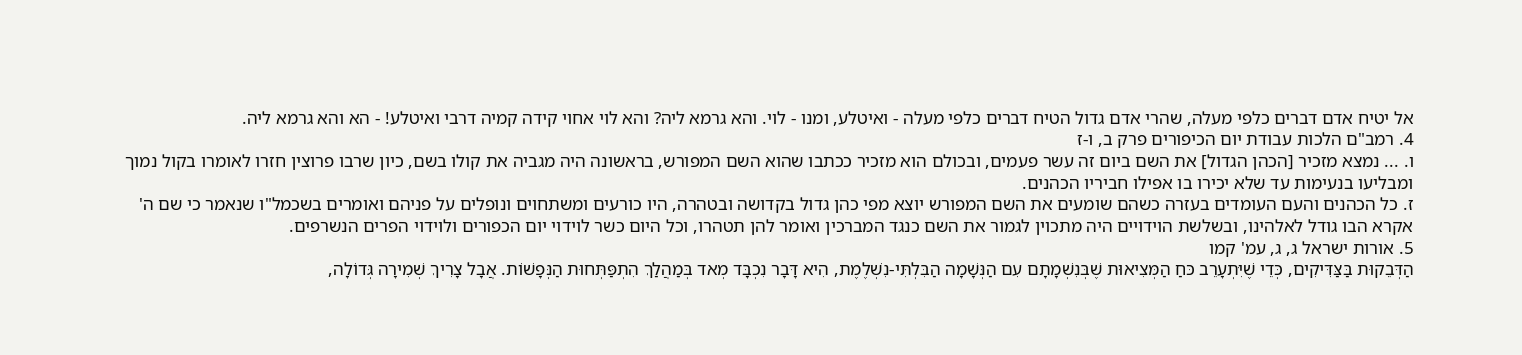אל יטיח אדם דברים כלפי מעלה, שהרי אדם גדול הטיח דברים כלפי מעלה - ואיטלע, ומנו - לוי. והא גרמא ליה? והא לוי אחוי קידה קמיה דרבי ואיטלע! - הא והא גרמא ליה.
4. רמב"ם הלכות עבודת יום הכיפורים פרק ב, ו-ז
ו. ... נמצא מזכיר [הכהן הגדול] את השם ביום זה עשר פעמים, ובכולם הוא מזכיר ככתבו שהוא השם המפורש, בראשונה היה מגביה את קולו בשם, כיון שרבו פרוצין חזרו לאומרו בקול נמוך ומבליעו בנעימות עד שלא יכירו בו אפילו חביריו הכהנים.
ז. כל הכהנים והעם העומדים בעזרה כשהם שומעים את השם המפורש יוצא מפי כהן גדול בקדושה ובטהרה, היו כורעים ומשתחוים ונופלים על פניהם ואומרים בשכמל"ו שנאמר כי שם ה' אקרא הבו גודל לאלהינו, ובשלשת הוידויים היה מתכוין לגמור את השם כנגד המברכין ואומר להן תטהרו, וכל היום כשר לוידוי יום הכפורים ולוידוי הפרים הנשרפים.
5. אורות ישראל ג, ג, עמ' קמו
הַדְּבֵקוּת בַּצַּדִּיקִים, כְּדֵי שֶׁיִּתְעָרֵב כּחַ הַמְּצִיאוּת שֶׁבְּנִשְׁמָתָם עִם הַנְּשָׁמָה הַבִּלְתִּי-נִשְׁלֶמֶת, הִיא דָּבָר נִכְבָּד מְאד בְּמַהֲלַךְ הִתְפַּתְּחוּת הַנְּפָשׁוֹת. אֲבָל צָרִיךְ שְׁמִירָה גְּדוֹלָה,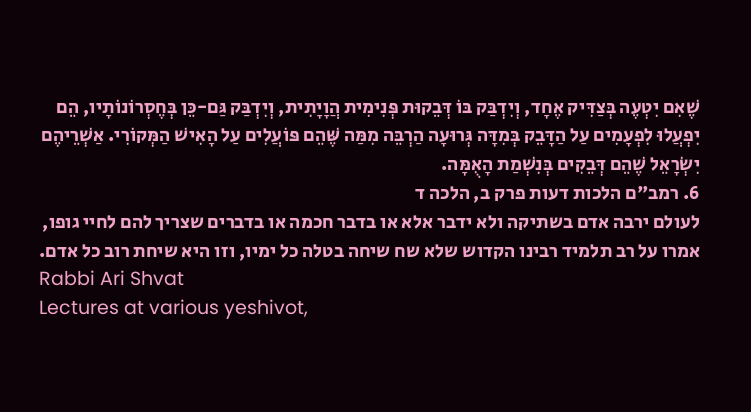שֶׁאִם יִטְעֶה בְּצַדִּיק אֶחָד, וְיִדְבַּק בּוֹ דְּבֵקוּת פְּנִימִית הֲוָיָתִית, וְיִדְבַּק גַּם-כֵּן בְּחֶסְרוֹנוֹתָיו, הֵם יִפְעֲלוּ לִפְעָמִים עַל הַדָּבֵק בְּמִדָּה גְּרוּעָה הַרְבֵּה מִמַּה שֶּׁהֵם פּוֹעֲלִים עַל הָאִישׁ הַמְּקוֹרִי. אַשְׁרֵיהֶם יִשְׂרָאֵל שֶׁהֵם דְּבֵקִים בְּנִשְׁמַת הָאֻמָּה.
6. רמב"ם הלכות דעות פרק ב, הלכה ד
לעולם ירבה אדם בשתיקה ולא ידבר אלא או בדבר חכמה או בדברים שצריך להם לחיי גופו, אמרו על רב תלמיד רבינו הקדוש שלא שח שיחה בטלה כל ימיו, וזו היא שיחת רוב כל אדם.
Rabbi Ari Shvat
Lectures at various yeshivot,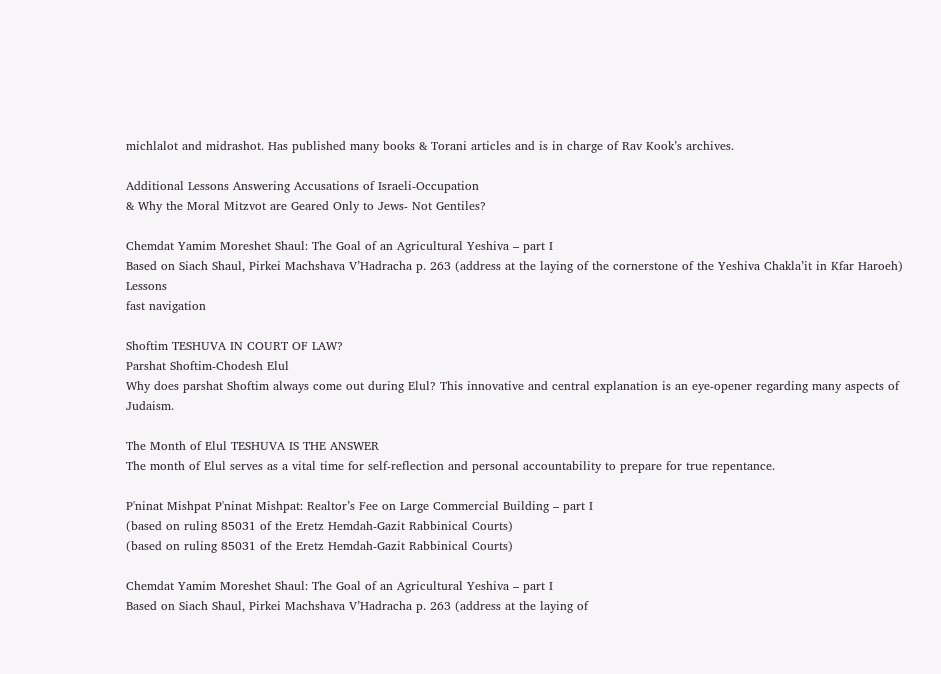michlalot and midrashot. Has published many books & Torani articles and is in charge of Rav Kook’s archives.

Additional Lessons Answering Accusations of Israeli-Occupation
& Why the Moral Mitzvot are Geared Only to Jews- Not Gentiles?

Chemdat Yamim Moreshet Shaul: The Goal of an Agricultural Yeshiva – part I
Based on Siach Shaul, Pirkei Machshava V’Hadracha p. 263 (address at the laying of the cornerstone of the Yeshiva Chakla’it in Kfar Haroeh)
Lessons
fast navigation

Shoftim TESHUVA IN COURT OF LAW?
Parshat Shoftim-Chodesh Elul
Why does parshat Shoftim always come out during Elul? This innovative and central explanation is an eye-opener regarding many aspects of Judaism.

The Month of Elul TESHUVA IS THE ANSWER
The month of Elul serves as a vital time for self-reflection and personal accountability to prepare for true repentance.

P'ninat Mishpat P'ninat Mishpat: Realtor’s Fee on Large Commercial Building – part I
(based on ruling 85031 of the Eretz Hemdah-Gazit Rabbinical Courts)
(based on ruling 85031 of the Eretz Hemdah-Gazit Rabbinical Courts)

Chemdat Yamim Moreshet Shaul: The Goal of an Agricultural Yeshiva – part I
Based on Siach Shaul, Pirkei Machshava V’Hadracha p. 263 (address at the laying of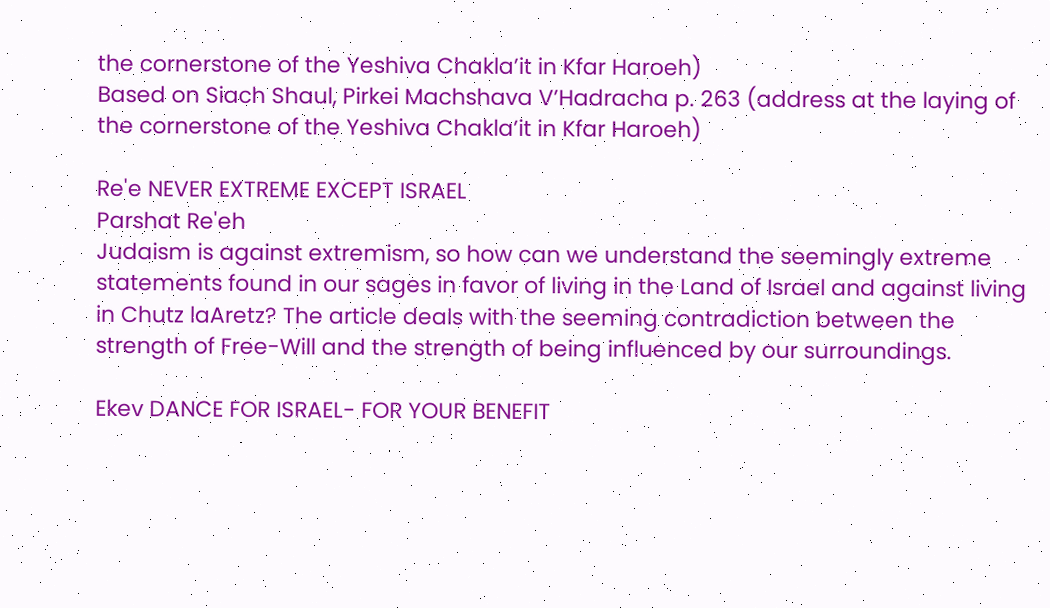the cornerstone of the Yeshiva Chakla’it in Kfar Haroeh)
Based on Siach Shaul, Pirkei Machshava V’Hadracha p. 263 (address at the laying of the cornerstone of the Yeshiva Chakla’it in Kfar Haroeh)

Re'e NEVER EXTREME EXCEPT ISRAEL
Parshat Re'eh
Judaism is against extremism, so how can we understand the seemingly extreme statements found in our sages in favor of living in the Land of Israel and against living in Chutz laAretz? The article deals with the seeming contradiction between the strength of Free-Will and the strength of being influenced by our surroundings.

Ekev DANCE FOR ISRAEL- FOR YOUR BENEFIT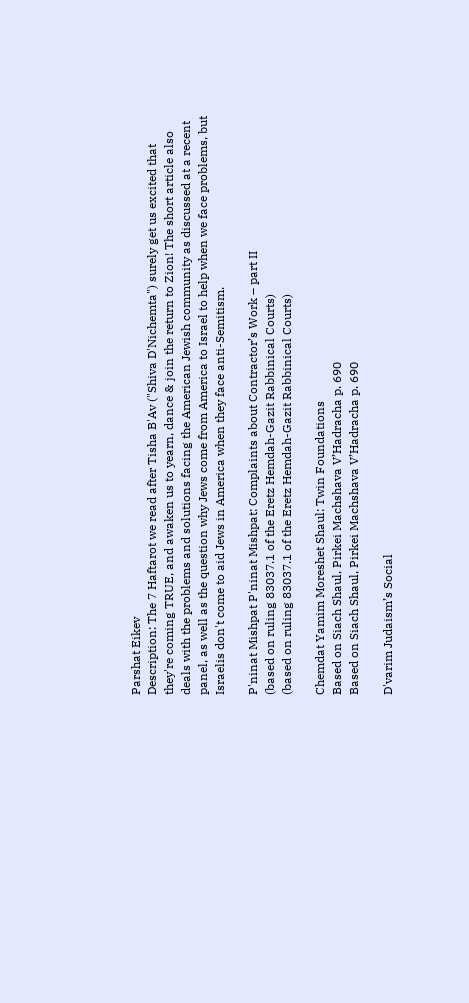Parshat Eikev
Description: The 7 Haftarot we read after Tisha B'Av ("Shiva D'Nichemta") surely get us excited that they're coming TRUE, and awaken us to yearn, dance & join the return to Zion! The short article also deals with the problems and solutions facing the American Jewish community as discussed at a recent panel, as well as the question why Jews come from America to Israel to help when we face problems, but Israelis don't come to aid Jews in America when they face anti-Semitism.

P'ninat Mishpat P'ninat Mishpat: Complaints about Contractor’s Work – part II
(based on ruling 83037.1 of the Eretz Hemdah-Gazit Rabbinical Courts)
(based on ruling 83037.1 of the Eretz Hemdah-Gazit Rabbinical Courts)

Chemdat Yamim Moreshet Shaul: Twin Foundations
Based on Siach Shaul, Pirkei Machshava V’Hadracha p. 690
Based on Siach Shaul, Pirkei Machshava V’Hadracha p. 690

D'varim Judaism’s Social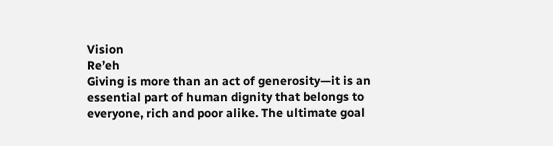Vision
Re’eh
Giving is more than an act of generosity—it is an essential part of human dignity that belongs to everyone, rich and poor alike. The ultimate goal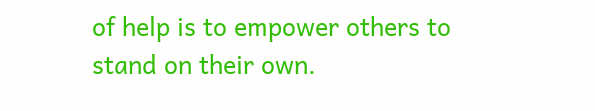of help is to empower others to stand on their own.